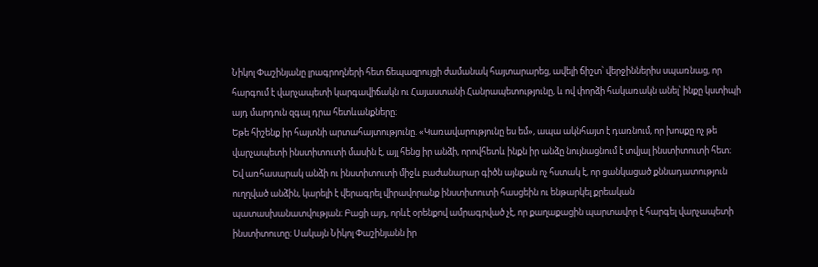Նիկոլ Փաշինյանը լրագրողների հետ ճեպազրույցի ժամանակ հայտարարեց, ավելի ճիշտ՝ վերջիններիս սպառնաց, որ հարգում է վարչապետի կարգավիճակն ու Հայաստանի Հանրապետությունը, և ով փորձի հակառակն անել՝ ինքը կստիպի այդ մարդուն զգալ դրա հետևանքները։
Եթե հիշենք իր հայտնի արտահայտությունը. «Կառավարությունը ես եմ», ապա ակնհայտ է դառնում, որ խոսքը ոչ թե վարչապետի ինստիտուտի մասին է, այլ հենց իր անձի, որովհետև ինքն իր անձը նույնացնում է տվյալ ինստիտուտի հետ։ Եվ առհասարակ անձի ու ինստիտուտի միջև բաժանարար գիծն այնքան ոչ հստակ է, որ ցանկացած քննադատություն ուղղված անձին, կարելի է վերագրել վիրավորանք ինստիտուտի հասցեին ու ենթարկել քրեական պատասխանատվության։ Բացի այդ, որևէ օրենքով ամրագրված չէ, որ քաղաքացին պարտավոր է հարգել վարչապետի ինստիտուտը։ Սակայն Նիկոլ Փաշինյանն իր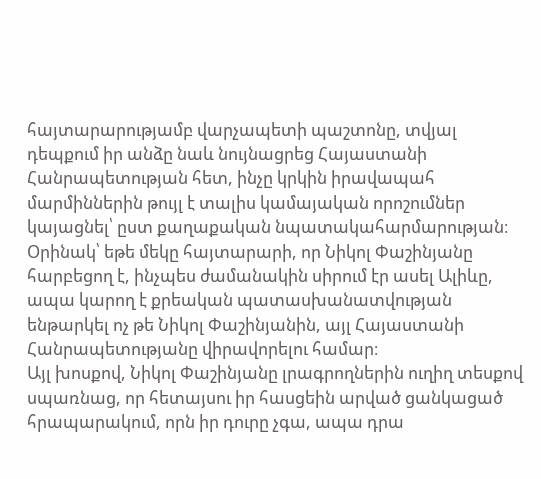հայտարարությամբ վարչապետի պաշտոնը, տվյալ դեպքում իր անձը նաև նույնացրեց Հայաստանի Հանրապետության հետ, ինչը կրկին իրավապահ մարմիններին թույլ է տալիս կամայական որոշումներ կայացնել՝ ըստ քաղաքական նպատակահարմարության։
Օրինակ՝ եթե մեկը հայտարարի, որ Նիկոլ Փաշինյանը հարբեցող է, ինչպես ժամանակին սիրում էր ասել Ալիևը, ապա կարող է քրեական պատասխանատվության ենթարկել ոչ թե Նիկոլ Փաշինյանին, այլ Հայաստանի Հանրապետությանը վիրավորելու համար։
Այլ խոսքով, Նիկոլ Փաշինյանը լրագրողներին ուղիղ տեսքով սպառնաց, որ հետայսու իր հասցեին արված ցանկացած հրապարակում, որն իր դուրը չգա, ապա դրա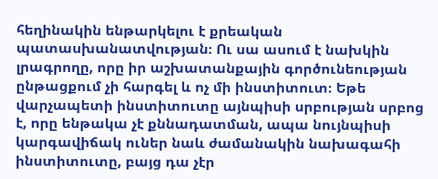հեղինակին ենթարկելու է քրեական պատասխանատվության։ Ու սա ասում է նախկին լրագրողը, որը իր աշխատանքային գործունեության ընթացքում չի հարգել և ոչ մի ինստիտուտ։ Եթե վարչապետի ինստիտուտը այնպիսի սրբության սրբոց է, որը ենթակա չէ քննադատման, ապա նույնպիսի կարգավիճակ ուներ նաև ժամանակին նախագահի ինստիտուտը, բայց դա չէր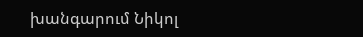խանգարում Նիկոլ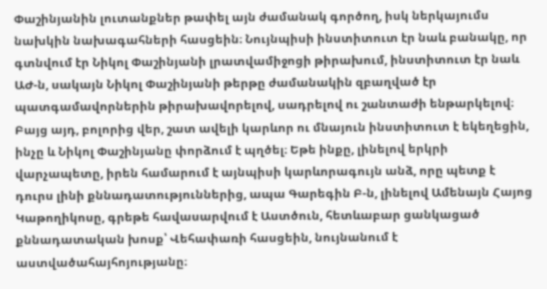Փաշինյանին լուտանքներ թափել այն ժամանակ գործող, իսկ ներկայումս նախկին նախագահների հասցեին։ Նույնպիսի ինստիտուտ էր նաև բանակը, որ գտնվում էր Նիկոլ Փաշինյանի լրատվամիջոցի թիրախում, ինստիտուտ էր նաև ԱԺ-ն, սակայն Նիկոլ Փաշինյանի թերթը ժամանակին զբաղված էր պատգամավորներին թիրախավորելով, սադրելով ու շանտաժի ենթարկելով։
Բայց այդ, բոլորից վեր, շատ ավելի կարևոր ու մնայուն ինստիտուտ է եկեղեցին, ինչը և Նիկոլ Փաշինյանը փորձում է պղծել։ Եթե ինքը, լինելով երկրի վարչապետը, իրեն համարում է այնպիսի կարևորագույն անձ, որը պետք է դուրս լինի քննադատություններից, ապա Գարեգին Բ-ն, լինելով Ամենայն Հայոց Կաթողիկոսը, գրեթե հավասարվում է Աստծուն, հետևաբար ցանկացած քննադատական խոսք՝ Վեհափառի հասցեին, նույնանում է աստվածահայհոյությանը։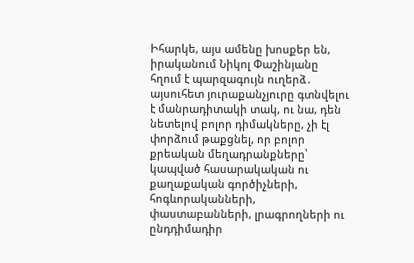Իհարկե, այս ամենը խոսքեր են, իրականում Նիկոլ Փաշինյանը հղում է պարզագույն ուղերձ․ այսուհետ յուրաքանչյուրը գտնվելու է մանրադիտակի տակ, ու նա, դեն նետելով բոլոր դիմակները, չի էլ փորձում թաքցնել, որ բոլոր քրեական մեղադրանքները՝ կապված հասարակական ու քաղաքական գործիչների, հոգևորականների, փաստաբանների, լրագրողների ու ընդդիմադիր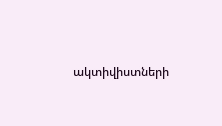ակտիվիստների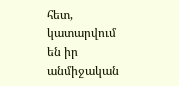հետ, կատարվում են իր անմիջական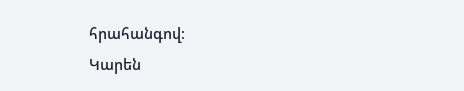հրահանգով։
Կարեն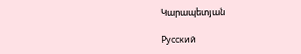Կարապետյան

Русский